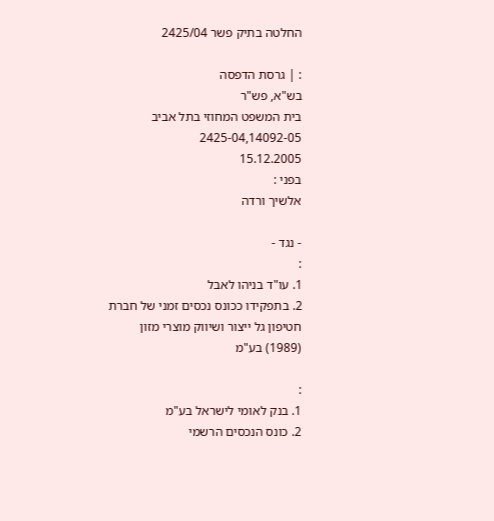החלטה בתיק פשר 2425/04

: | גרסת הדפסה
בש"א, פש"ר
בית המשפט המחוזי בתל אביב
2425-04,14092-05
15.12.2005
בפני :
אלשיך ורדה

- נגד -
:
1. עו"ד בניהו לאבל
2. בתפקידו ככונס נכסים זמני של חברת חטיפון גל ייצור ושיווק מוצרי מזון (1989) בע"מ

:
1. בנק לאומי לישראל בע"מ
2. כונס הנכסים הרשמי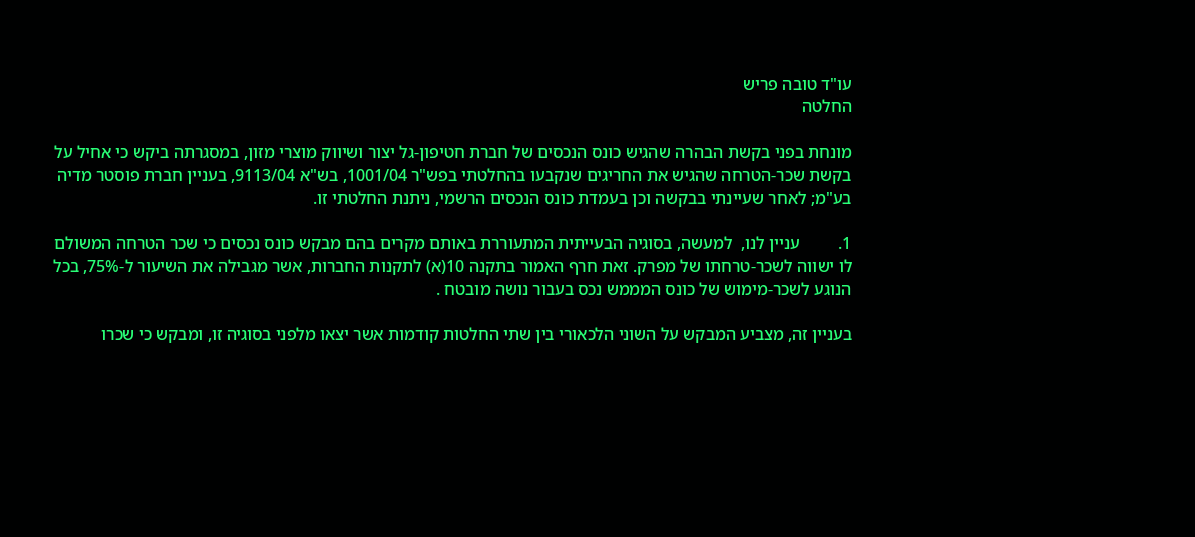עו"ד טובה פריש
החלטה

מונחת בפני בקשת הבהרה שהגיש כונס הנכסים של חברת חטיפון-גל יצור ושיווק מוצרי מזון, במסגרתה ביקש כי אחיל על בקשת שכר-הטרחה שהגיש את החריגים שנקבעו בהחלטתי בפש"ר 1001/04, בש"א 9113/04, בעניין חברת פוסטר מדיה בע"מ; לאחר שעיינתי בבקשה וכן בעמדת כונס הנכסים הרשמי, ניתנת החלטתי זו.

1.         עניין לנו,  למעשה, בסוגיה הבעייתית המתעוררת באותם מקרים בהם מבקש כונס נכסים כי שכר הטרחה המשולם לו ישווה לשכר-טרחתו של מפרק. זאת חרף האמור בתקנה 10(א) לתקנות החברות, אשר מגבילה את השיעור ל-75%, בכל הנוגע לשכר-מימוש של כונס המממש נכס בעבור נושה מובטח .

בעניין זה, מצביע המבקש על השוני הלכאורי בין שתי החלטות קודמות אשר יצאו מלפני בסוגיה זו, ומבקש כי שכרו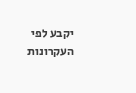יקבע לפי העקרונות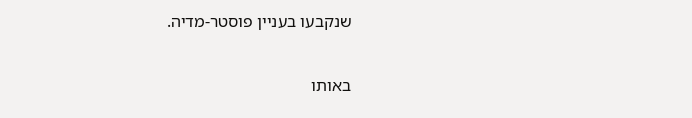שנקבעו בעניין פוסטר-מדיה.

באותו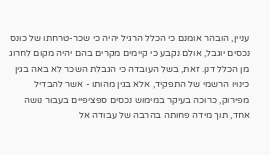עניין, הובהר אומנם כי הכלל הרגיל יהיה כי שכר-טרחתו של כונס נכסים יוגבל, אולם נקבע כי קיימים מקרים בהם יהיה מקום לחרוג מן הכלל דנן. זאת, בשל העובדה כי הגבלת השכר לא באה בגין כינויו הרשמי של התפקיד, אלא בגין מהותו - אשר להבדיל מפירוק, כרוכה בעיקר במימוש נכסים ספציפיים בעבור נושה אחד, תוך מידה פחותה בהרבה של עבודה אל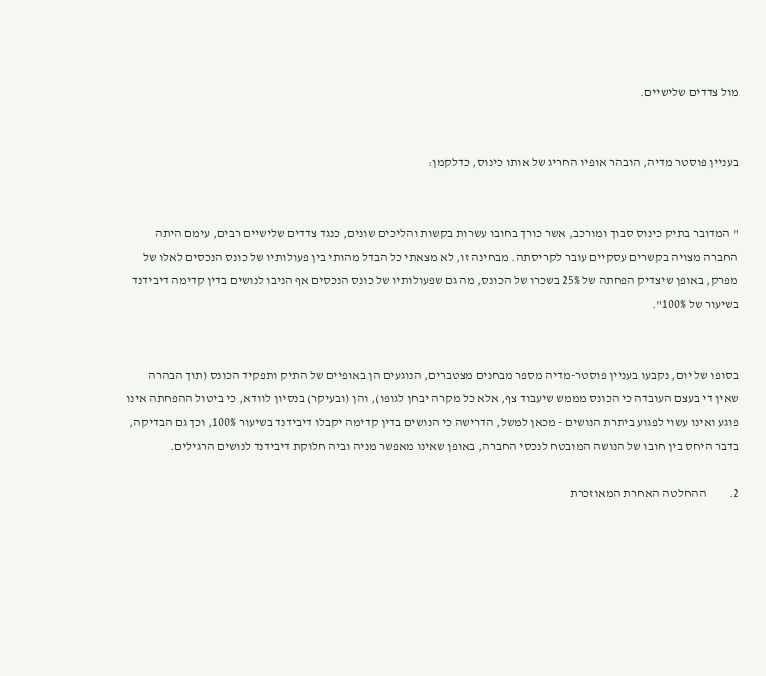מול צדדים שלישיים.


בעניין פוסטר מדיה, הובהר אופיו החריג של אותו כינוס, כדלקמן:


" המדובר בתיק כינוס סבוך ומורכב, אשר כורך בחובו עשרות בקשות והליכים שונים, כנגד צדדים שלישיים רבים, עימם היתה החברה מצויה בקשרים עסקיים עובר לקריסתה. מבחינה זו, לא מצאתי כל הבדל מהותי בין פעולותיו של כונס הנכסים לאלו של מפרק, באופן שיצדיק הפחתה של 25% בשכרו של הכונס, מה גם שפעולותיו של כונס הנכסים אף הניבו לנושים בדין קדימה דיבידנד בשיעור של 100%".


בסופו של יום, נקבעו בעניין פוסטר-מדיה מספר מבחנים מצטברים, הנוגעים הן באופיים של התיק ותפקיד הכונס (תוך הבהרה שאין די בעצם העובדה כי הכונס מממש שיעבוד צף, אלא כל מקרה יבחן לגופו), והן (ובעיקר) בנסיון לוודא, כי ביטול ההפחתה אינו פוגע ואינו עשוי לפגוע ביתרת הנושים - מכאן למשל, הדרישה כי הנושים בדין קדימה יקבלו דיבידנד בשיעור 100%, וכך גם הבדיקה, בדבר היחס בין חובו של הנושה המובטח לנכסי החברה, באופן שאינו מאפשר מניה וביה חלוקת דיבידנד לנושים הרגילים.

2.         ההחלטה האחרת המאוזכרת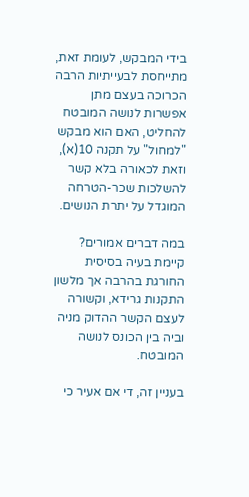בידי המבקש, לעומת זאת, מתייחסת לבעייתיות הרבה הכרוכה בעצם מתן אפשרות לנושה המובטח להחליט, האם הוא מבקש "למחול" על תקנה 10(א), וזאת לכאורה בלא קשר להשלכות שכר-הטרחה המוגדל על יתרת הנושים.

במה דברים אמורים? קיימת בעיה בסיסית החורגת בהרבה אך מלשון התקנות גרידא, וקשורה לעצם הקשר ההדוק מניה וביה בין הכונס לנושה המובטח.

בעניין זה, די אם אעיר כי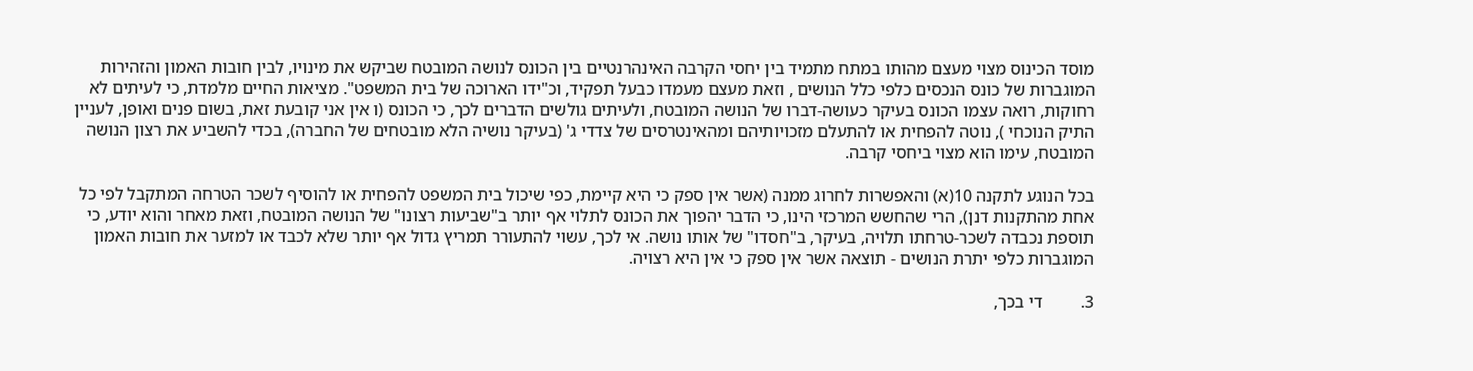מוסד הכינוס מצוי מעצם מהותו במתח מתמיד בין יחסי הקרבה האינהרנטיים בין הכונס לנושה המובטח שביקש את מינויו, לבין חובות האמון והזהירות המוגברות של כונס הנכסים כלפי כלל הנושים , וזאת מעצם מעמדו כבעל תפקיד, וכ"ידו הארוכה של בית המשפט". מציאות החיים מלמדת, כי לעיתים לא רחוקות, רואה עצמו הכונס בעיקר כעושה-דברו של הנושה המובטח, ולעיתים גולשים הדברים לכך, כי הכונס (ו אין אני קובעת זאת, בשום פנים ואופן, לעניין התיק הנוכחי ), נוטה להפחית או להתעלם מזכויותיהם ומהאינטרסים של צדדי ג' (בעיקר נושיה הלא מובטחים של החברה), בכדי להשביע את רצון הנושה המובטח, עימו הוא מצוי ביחסי קרבה.

בכל הנוגע לתקנה 10(א) והאפשרות לחרוג ממנה (אשר אין ספק כי היא קיימת, כפי שיכול בית המשפט להפחית או להוסיף לשכר הטרחה המתקבל לפי כל אחת מהתקנות דנן), הרי שהחשש המרכזי הינו, כי הדבר יהפוך את הכונס לתלוי אף יותר ב"שביעות רצונו" של הנושה המובטח, וזאת מאחר והוא יודע, כי תוספת נכבדה לשכר-טרחתו תלויה, בעיקר, ב"חסדו" של אותו נושה. אי לכך, עשוי להתעורר תמריץ גדול אף יותר שלא לכבד או למזער את חובות האמון המוגברות כלפי יתרת הנושים - תוצאה אשר אין ספק כי אין היא רצויה.

3.         די בכך,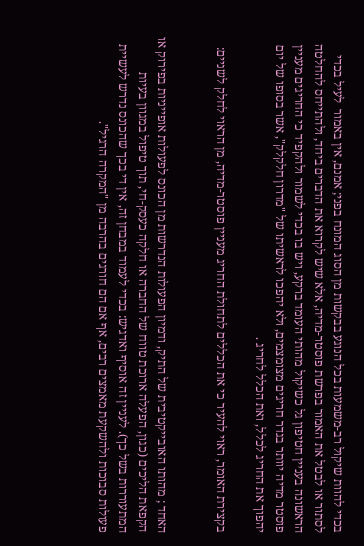בכדי להוות שיקול רב-משמעות בכל הנוגע בבקשות מן הסוג המונח בפני; אמנם, אין באמור  לעיל בכדי לסתור או לבטל את האמור בפרשת פוסטר-מדיה, אלא שיש לקרוא את הדברים ביחד, ולהתייחס להחלטה הראשונה בעניין חטיפון גל כשיקול מהותי העומד ברקע, ויש בו בכדי לשמור ולהקפיד כי החריגים מעניין פוסטר מדיה יוותר בגדר חריגים מצומצמים, ולא יהפכו לראשיתו של "מדרון חלקלק", אשר בסופו של יום יהפוך את החריג לכלל, ואת הכלל לחריג .

בקצירת האומר, ראוי להעיר כי את הכללים לתחולת החריג מעניין פוסטר-מדיה, מן הראוי לחלק לשניים:


האחד ; מהותו האובייקטיבית של התיק, ודמיון הפעולות הנדרשות מן הכונס לפעולות אופייניות בפירוק או הקפאת הליכים (כגון, הפעלה ארוכת טווח של החברה או חלקה כעסק-חי, תוך טיפול במגוון בעיות המתעוררות בשל כך). לעניין זה אוסיף ואדגיש: בכדי לעמוד במבחן זה, אין די בכך שהכונס נדרש לעשיית פעולות סבוכות ולהשקעת מאמצים רבים, אף אם הם חורגים בהרבה מן "המקרה הרגיל".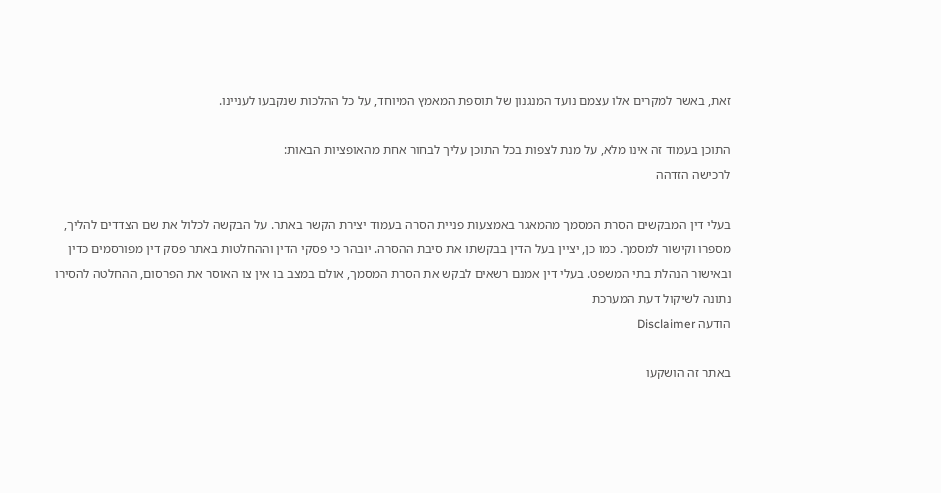זאת, באשר למקרים אלו עצמם נועד המנגנון של תוספת המאמץ המיוחד, על כל ההלכות שנקבעו לעניינו.

התוכן בעמוד זה אינו מלא, על מנת לצפות בכל התוכן עליך לבחור אחת מהאופציות הבאות:
לרכישה הזדהה

בעלי דין המבקשים הסרת המסמך מהמאגר באמצעות פניית הסרה בעמוד יצירת הקשר באתר. על הבקשה לכלול את שם הצדדים להליך, מספרו וקישור למסמך. כמו כן, יציין בעל הדין בבקשתו את סיבת ההסרה. יובהר כי פסקי הדין וההחלטות באתר פסק דין מפורסמים כדין ובאישור הנהלת בתי המשפט. בעלי דין אמנם רשאים לבקש את הסרת המסמך, אולם במצב בו אין צו האוסר את הפרסום, ההחלטה להסירו נתונה לשיקול דעת המערכת
הודעה Disclaimer

באתר זה הושקעו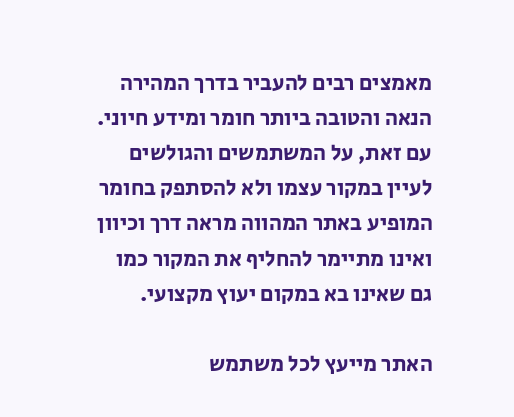מאמצים רבים להעביר בדרך המהירה הנאה והטובה ביותר חומר ומידע חיוני. עם זאת, על המשתמשים והגולשים לעיין במקור עצמו ולא להסתפק בחומר המופיע באתר המהווה מראה דרך וכיוון ואינו מתיימר להחליף את המקור כמו גם שאינו בא במקום יעוץ מקצועי.

האתר מייעץ לכל משתמש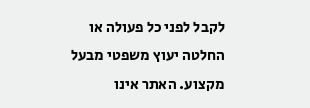לקבל לפני כל פעולה או החלטה יעוץ משפטי מבעל מקצוע. האתר אינו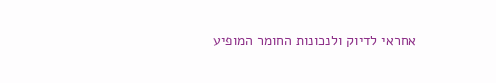אחראי לדיוק ולנכונות החומר המופיע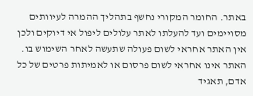באתר. החומר המקורי נחשף בתהליך ההמרה לעיוותים מסויימים ועד להעלתו לאתר עלולים ליפול אי דיוקים ולכן אין האתר אחראי לשום פעולה שתעשה לאחר השימוש בו. האתר אינו אחראי לשום פרסום או לאמיתות פרטים של כל אדם, תאגיד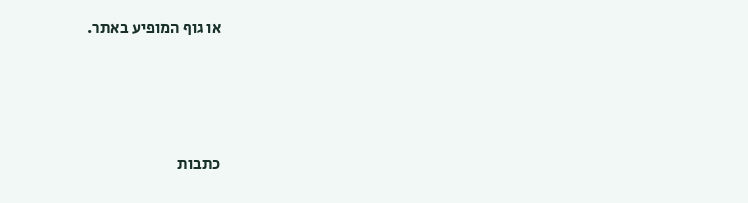או גוף המופיע באתר.




כתבות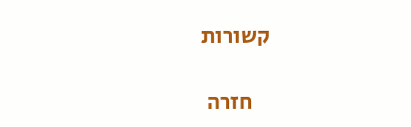קשורות

    חזרה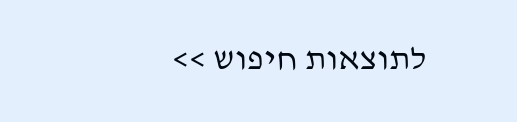לתוצאות חיפוש >>